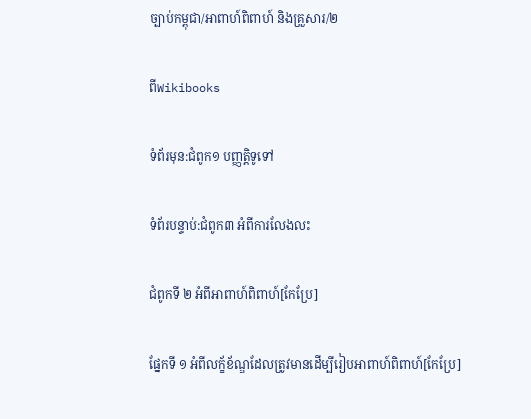ច្បាប់កម្ពុជា/អាពាហ៍ពិពាហ៍ និងគ្រួសារ/២

ពីWikibooks

ទំព័រមុន:ជំពូក១ បញ្ញត្តិទូទៅ

ទំព័របន្ទាប់:ជំពូក៣ អំពីការលែងលះ

ជំពូកទី ២ អំពីអាពាហ៍ពិពាហ៍[កែប្រែ]

ផ្នែកទី ១ អំពីលក្ខ័ខ័ណ្ឌដែលត្រូវមានដើម្បីរៀបអាពាហ៍ពិពាហ៍[កែប្រែ]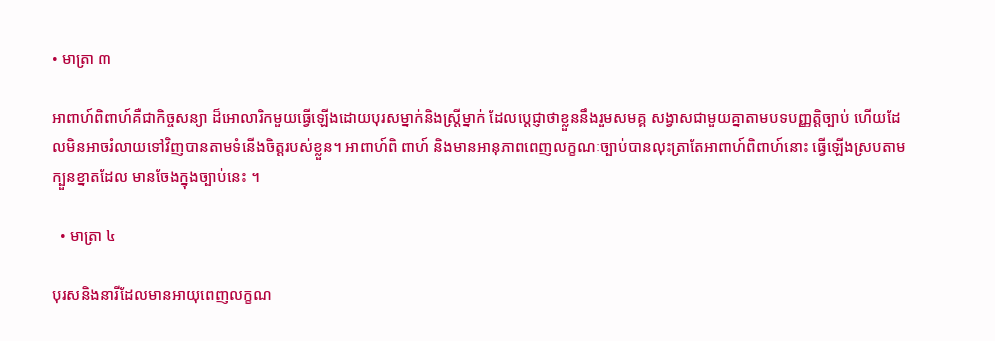• មាត្រា ៣

អាពាហ៍ពិពាហ៍គឺជាកិច្ចសន្យា ដ៏អោលារិកមួយធ្វើឡើងដោយបុរសម្នាក់និងស្ត្រីម្នាក់ ដែលប្ដេជ្ញាថាខ្លួននឹងរួមសមគ្គ សង្វាសជាមួយគ្នាតាមបទបញ្ញត្តិច្បាប់ ហើយដែលមិនអាចរំលាយទៅវិញបានតាមទំនើងចិត្តរបស់ខ្លួន។ អាពាហ៍ពិ ពាហ៍ និងមានអានុភាពពេញលក្ខណៈច្បាប់បានលុះត្រាតែអាពាហ៍ពិពាហ៍នោះ ធ្វើឡើងស្របតាមក្បួនខ្នាតដែល មានចែងក្នុងច្បាប់នេះ ។

  • មាត្រា ៤

បុរសនិងនារីដែលមានអាយុពេញលក្ខណ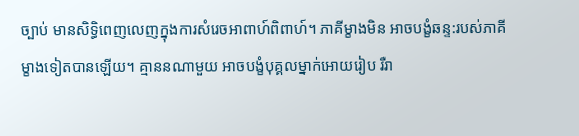ច្បាប់ មានសិទ្ធិពេញលេញក្នុងការសំរេចអាពាហ៍ពិពាហ៍។ ភាគីម្ខាងមិន អាចបង្ខំឆន្ទ:របស់ភាគីម្ខាងទៀតបានឡើយ។ គ្មាននណាមួយ អាចបង្ខំបុគ្គលម្នាក់អោយរៀប រឺរា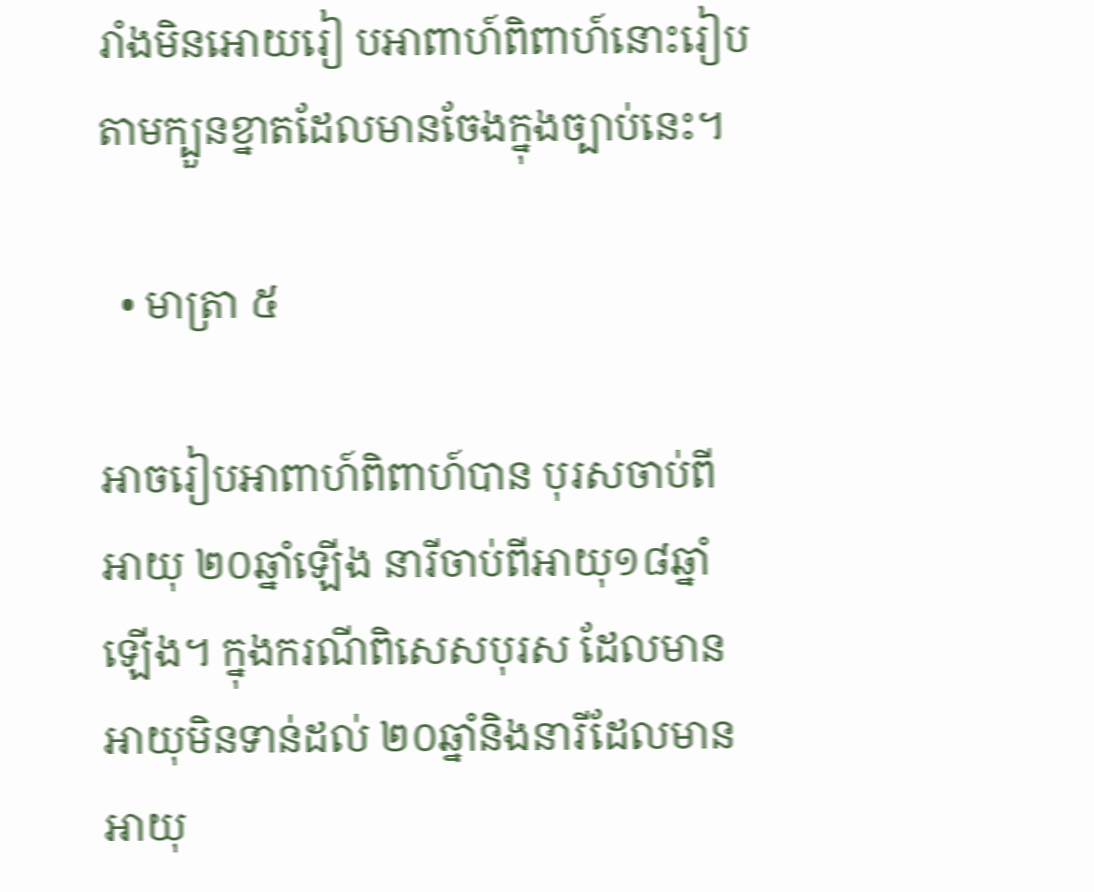រាំងមិនអោយរៀ បអាពាហ៍ពិពាហ៍នោះរៀបតាមក្បួនខ្នាតដែលមានចែងក្នុងច្បាប់នេះ។

  • មាត្រា ៥

អាចរៀបអាពាហ៍ពិពាហ៍បាន បុរសចាប់ពីអាយុ ២០ឆ្នាំឡើង នារីចាប់ពីអាយុ១៨ឆ្នាំឡើង។ ក្នុងករណីពិសេសបុរស ដែលមានអាយុមិនទាន់ដល់ ២០ឆ្នាំនិងនារីដែលមានអាយុ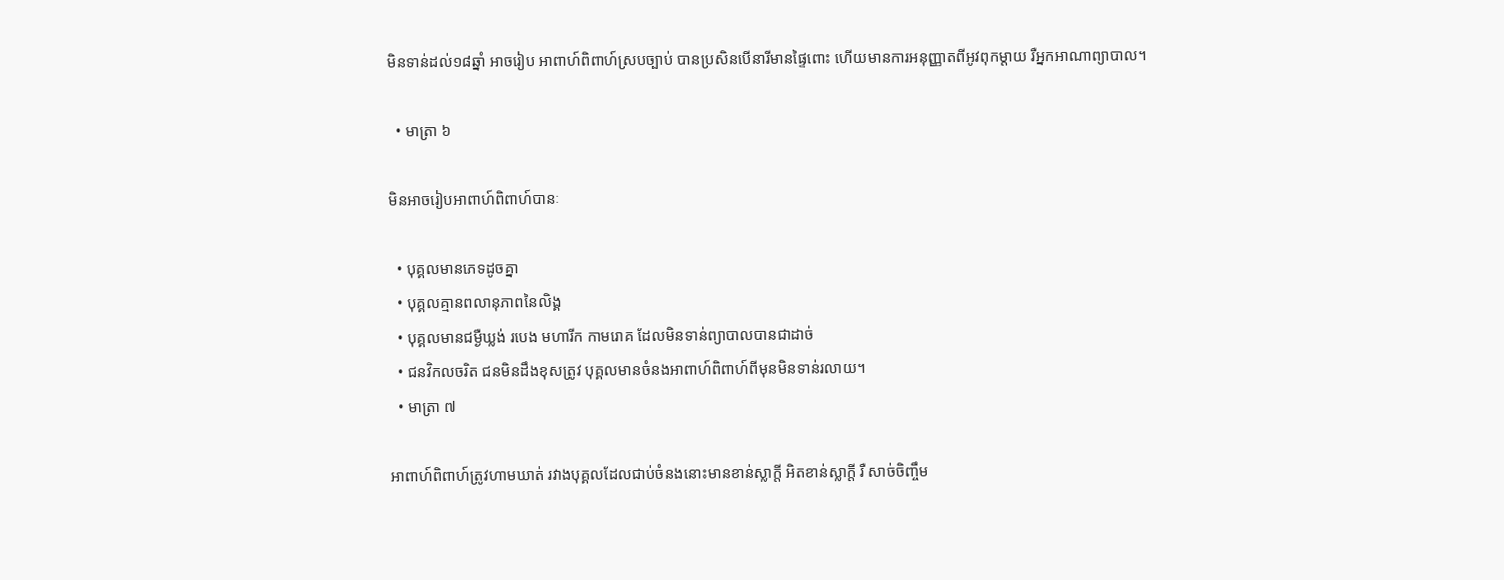មិនទាន់ដល់១៨ឆ្នាំ អាចរៀប អាពាហ៍ពិពាហ៍ស្របច្បាប់ បានប្រសិនបើនារីមានផ្ទៃពោះ ហើយមានការអនុញ្ញាតពីអូវពុកម្ដាយ រឺអ្នកអាណាព្យាបាល។

  • មាត្រា ៦

មិនអាចរៀបអាពាហ៍ពិពាហ៍បានៈ

  • បុគ្គលមានភេទដូចគ្នា
  • បុគ្គលគ្មានពលានុភាពនៃលិង្គ
  • បុគ្គលមានជម្ងឺឃ្លង់ របេង មហារីក កាមរោគ ដែលមិនទាន់ព្យាបាលបានជាដាច់
  • ជនវិកលចរិត ជនមិនដឹងខុសត្រូវ បុគ្គលមានចំនងអាពាហ៍ពិពាហ៍ពីមុនមិនទាន់រលាយ។
  • មាត្រា ៧

អាពាហ៍ពិពាហ៍ត្រូវហាមឃាត់ រវាងបុគ្គលដែលជាប់ចំនងនោះមានខាន់ស្លាក្ដី អិតខាន់ស្លាក្ដី រឺ សាច់ចិញ្ចឹម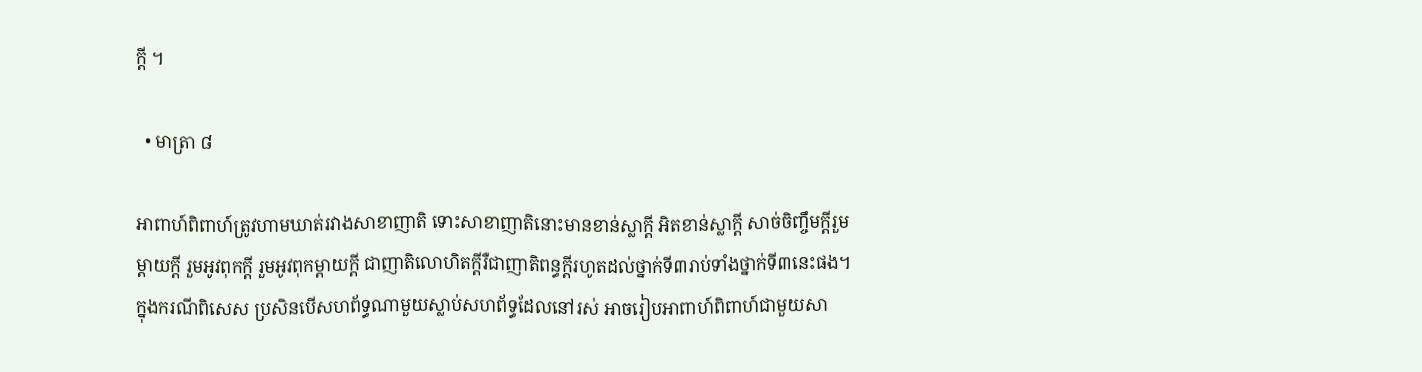ក្ដី ។

  • មាត្រា ៨

អាពាហ៍ពិពាហ៍ត្រូវហាមឃាត់រវាងសាខាញាតិ ទោះសាខាញាតិនោះមានខាន់ស្លាក្ដី អិតខាន់ស្លាក្ដី សាច់ចិញ្ចឹមក្ដីរួម ម្ដាយក្ដី រួមអូវពុកក្ដី រួមអូវពុកម្ដាយក្ដី ជាញាតិលោហិតក្ដីរឺជាញាតិពន្ធក្ដីរហូតដល់ថ្នាក់ទី៣រាប់ទាំងថ្នាក់ទី៣នេះផង។ ក្នុងករណីពិសេស ប្រសិនបើសហព័ទ្ធណាមួយស្លាប់សហព័ទ្ធដែលនៅរស់ អាចរៀបអាពាហ៍ពិពាហ៍ជាមួយសា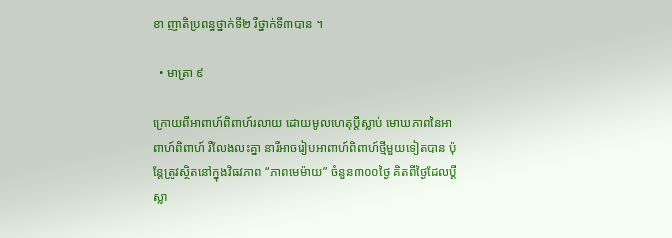ខា ញាតិប្រពន្ធថ្នាក់ទី២ រឺថ្នាក់ទី៣បាន ។

  • មាត្រា ៩

ក្រោយពីអាពាហ៍ពិពាហ៍រលាយ ដោយមូលហេតុប្ដីស្លាប់ មោឃភាពនៃអាពាហ៍ពិពាហ៍ រឺលែងលះគ្នា នារីអាចរៀបអាពាហ៍ពិពាហ៍ថ្មីមួយទៀតបាន ប៉ុន្តែត្រូវស្ថិតនៅក្នុងវិធវភាព “ភាពមេម៉ាយ” ចំនួន៣០០ថ្ងៃ គិតពីថ្ងៃដែលប្ដីស្លា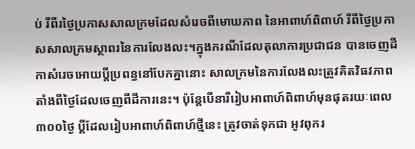ប់ រឺពីរថ្ងៃប្រកាសសាលក្រមដែលសំរេចពីមោឃភាព នៃអាពាហ៍ពិពាហ៍ រឺពីថ្ងៃប្រកាសសាលក្រមស្ថាពរនៃការលែងលះ។ក្នុងករណីដែលតុលាការប្រជាជន បានចេញដីកាសំរេចអោយប្ដីប្រពន្ធនៅបែកគ្នានោះ សាលក្រមនៃការលែងលះត្រូវគិតវិធវភាព តាំងពីថ្ងៃដែលចេញពីដីការនេះ។ ប៉ុន្តែបើនារីរៀបអាពាហ៍ពិពាហ៍មុនផុតរយៈពេល ៣០០ថ្ងៃ ប្ដីដែលរៀបអាពាហ៍ពិពាហ៍ថ្មីនេះ ត្រូវចាត់ទុកជា អូវពុករ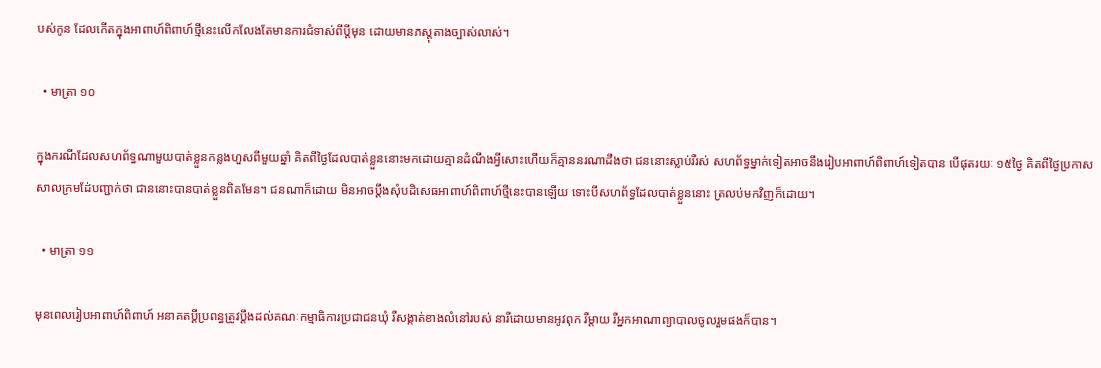បស់កូន ដែលកើតក្នុងអាពាហ៍ពិពាហ៍ថ្មីនេះលើកលែងតែមានការជំទាស់ពីប្ដីមុន ដោយមានភស្តុតាងច្បាស់លាស់។

  • មាត្រា ១០

ក្នុងករណីដែលសហព័ទ្ធណាមួយបាត់ខ្លួនកន្លងហួសពីមួយឆ្នាំ គិតពីថ្ងៃដែលបាត់ខ្លួននោះមកដោយគ្មានដំណឹងអ្វីសោះហើយក៏គ្មាននរណាដឹងថា ជននោះស្លាប់រឺរស់ សហព័ទ្ធម្នាក់ទៀតអាចនឹងរៀបអាពាហ៍ពិពាហ៍ទៀតបាន បើផុតរយៈ ១៥ថ្ងៃ គិតពីថ្ងៃប្រកាសសាលក្រមដែ់បញ្ជាក់ថា ជាននោះបានបាត់ខ្លួនពិតមែន។ ជនណាក៏ដោយ មិនអាចប្ដឹងសុំបដិសេធអាពាហ៍ពិពាហ៍ថ្មីនេះបានឡើយ ទោះបីសហព័ទ្ធដែលបាត់ខ្លួននោះ ត្រលប់មកវិញក៏ដោយ។

  • មាត្រា ១១

មុនពេលរៀបអាពាហ៍ពិពាហ៍ អនាគតប្ដីប្រពន្ធត្រូវប្ដឹងដល់គណៈកម្មាធិការប្រជាជនឃុំ រឺសង្កាត់ខាងលំនៅរបស់ នារីដោយមានអូវពុក រឺម្ដាយ រឺអ្នកអាណាព្យាបាលចូលរួមផងក៏បាន។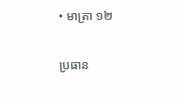• មាត្រា ១២

ប្រធាន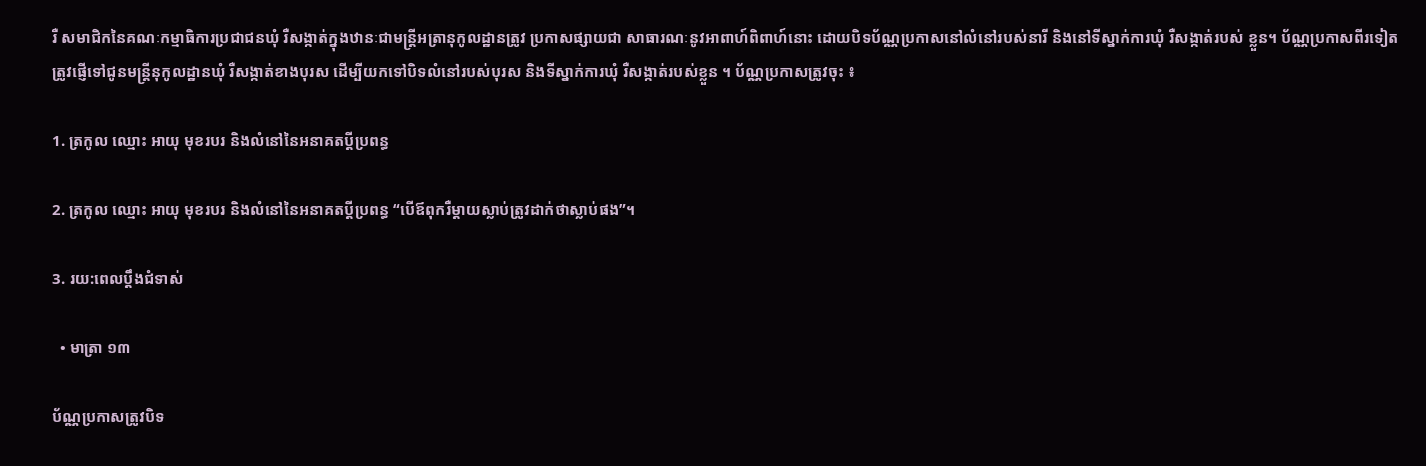រឺ សមាជិកនៃគណៈកម្មាធិការប្រជាជនឃុំ រឺសង្កាត់ក្នុងឋានៈជាមន្ត្រីអត្រានុកូលដ្ឋានត្រូវ ប្រកាសផ្សាយជា សាធារណៈនូវអាពាហ៍ពិពាហ៍នោះ ដោយបិទប័ណ្ណប្រកាសនៅលំនៅរបស់នារី និងនៅទីស្នាក់ការឃុំ រឺសង្កាត់របស់ ខ្លួន។ ប័ណ្ណប្រកាសពីរទៀតត្រូវផ្ញើទៅជូនមន្ត្រីនុកូលដ្ឋានឃុំ រឺសង្កាត់ខាងបុរស ដើម្បីយកទៅបិទលំនៅរបស់បុរស និងទីស្នាក់ការឃុំ រឺសង្កាត់របស់ខ្លួន ។ ប័ណ្ណប្រកាសត្រូវចុះ ៖

1. ត្រកូល ឈ្មោះ អាយុ មុខរបរ និងលំនៅនៃអនាគតប្ដីប្រពន្ធ

2. ត្រកូល ឈ្មោះ អាយុ មុខរបរ និងលំនៅនៃអនាគតប្ដីប្រពន្ធ “បើឪពុករឺម្ដាយស្លាប់ត្រូវដាក់ថាស្លាប់ផង”។

3. រយ:ពេលប្ដឹងជំទាស់

  • មាត្រា ១៣

ប័ណ្ណប្រកាសត្រូវបិទ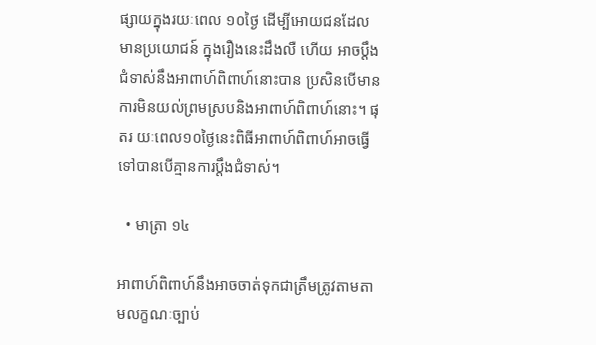ផ្សាយក្នុងរយៈពេល ១០ថ្ងៃ ដើម្បីអោយជនដែលមានប្រយោជន៍ ក្នុងរឿងនេះដឹងលឺ ហើយ អាចប្ដឹងជំទាស់នឹងអាពាហ៍ពិពាហ៍នោះបាន ប្រសិនបើមានការមិនយល់ព្រមស្របនិងអាពាហ៍ពិពាហ៍នោះ។ ផុតរ យៈពេល១០ថ្ងៃនេះពិធីអាពាហ៍ពិពាហ៍អាចធ្វើទៅបានបើគ្មានការប្ដឹងជំទាស់។

  • មាត្រា ១៤

អាពាហ៍ពិពាហ៍នឹងអាចចាត់ទុកជាត្រឹមត្រូវតាមតាមលក្ខណៈច្បាប់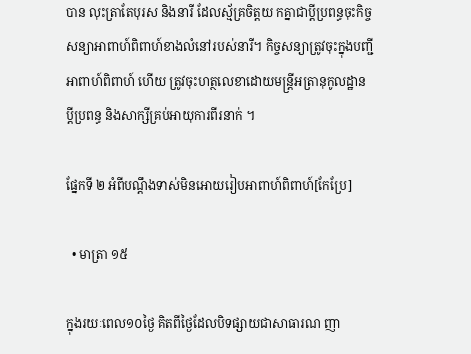បាន លុះត្រាតែបុរស និងនារី ដែលស្ម័គ្រចិត្តយ កគ្នាជាប្ដីប្រពន្ធចុះកិច្ចសន្យាអាពាហ៍ពិពាហ៍ខាងលំនៅរបស់នារី។ កិច្ចសន្យាត្រូវចុះក្នុងបញ្ជីអាពាហ៍ពិពាហ៍ ហើយ ត្រូវចុះហត្ថលេខាដោយមន្ត្រីអត្រានុកូលដ្ឋាន ប្ដីប្រពន្ធ និងសាក្សីគ្រប់អាយុការពីរនាក់ ។

ផ្នែកទី ២ អំពីបណ្ដឹងទាស់មិនអោយរៀបអាពាហ៍ពិពាហ៍[កែប្រែ]

  • មាត្រា ១៥

ក្នុងរយៈពេល១០ថ្ងៃ គិតពីថ្ងៃដែលបិទផ្សាយជាសាធារណ ញា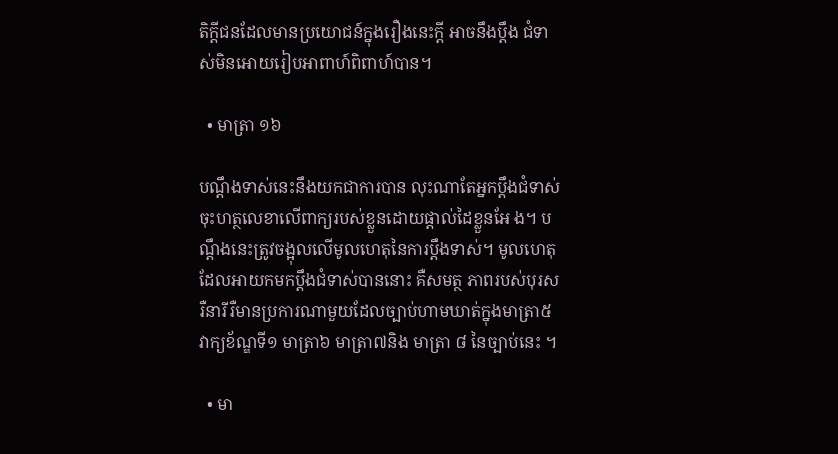តិក្ដីជនដែលមានប្រយោជន៍ក្នុងរឿងនេះក្ដី អាចនឹងប្ដឹង ជំទាស់មិនអោយរៀបអាពាហ៍ពិពាហ៍បាន។

  • មាត្រា ១៦

បណ្ដឹងទាស់នេះនឹងយកជាការបាន លុះណាតែអ្នកប្ដឹងជំទាស់ ចុះហត្ថលេខាលើពាក្យរបស់ខ្លួនដោយផ្តាល់ដៃខ្លួនអែ ង។ បណ្ដឹងនេះត្រូវចង្អុលលើមូលហេតុនៃការប្ដឹងទាស់។ មូលហេតុដែលអាយកមកប្ដឹងជំទាស់បាននោះ គឺសមត្ថ ភាពរបស់បុរស រឺនារីរឺមានប្រការណាមួយដែលច្បាប់ហាមឃាត់ក្នុងមាត្រា៥ វាក្យខ័ណ្ឌទី១ មាត្រា៦ មាត្រា៧និង មាត្រា ៨ នៃច្បាប់នេះ ។

  • មា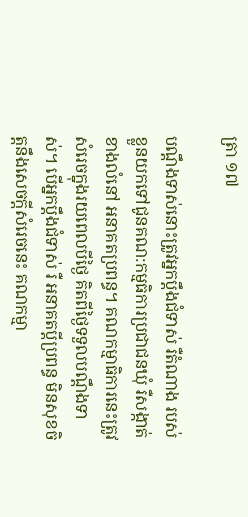ត្រា ១៧

បណ្ដឹងទាស់នោះត្រូវអ្នកប្ដឹងជំទាស់ រឺតំណាង របស់ខ្លួនយកទៅជូនគណ:កម្មធិការប្រជាជនឃុំ រឺសង្កាត់ខាងលំនៅ អនាគតប្រពន្ធ។ គណកម្មាធិការនេះត្រូវសំរេចក្នុងរយពេលបីថ្ងៃ គិតពីថ្ងៃទទួលបណ្ដឹងទាស់។ បើអ្នកប្ដឹងជំទាស់ រឺ អនាគតប្ដីប្រពន្ធ មិនសុខចិត្តនឹងសេចក្ដីសំរេចនេះ គណកម្មា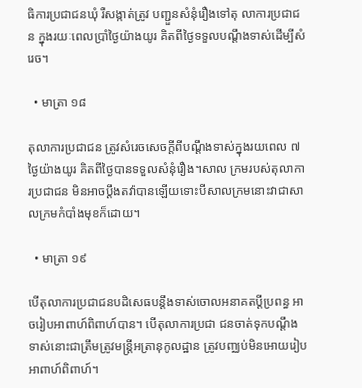ធិការប្រជាជនឃុំ រឺសង្កាត់ត្រូវ បញ្ជួនសំនុំរឿងទៅតុ លាការប្រជាជន ក្នុងរយៈពេលប្រាំថ្ងៃយ៉ាងយូរ គិតពីថ្ងៃទទួលបណ្ដឹងទាស់ដើម្បីសំរេច។

  • មាត្រា ១៨

តុលាការប្រជាជន ត្រូវសំរេចសេចក្ដីពីបណ្ដឹងទាស់ក្នុងរយពេល ៧ថ្ងៃយ៉ាងយូរ គិតពីថ្ងៃបានទទួលសំនុំរឿង។សាល ក្រមរបស់តុលាការប្រជាជន មិនអាចប្ដឹងតវ៉ាបានឡើយទោះបីសាលក្រមនោះវាជាសាលក្រមកំបាំងមុខក៏ដោយ។

  • មាត្រា ១៩

បើតុលាការប្រជាជនបដិសេធបន្ដឹងទាស់ចោលអនាគតប្ដីប្រពន្ធ អាចរៀបអាពាហ៍ពិពាហ៍បាន។ បើតុលាការប្រជា ជនចាត់ទុកបណ្ដឹងទាស់នោះជាត្រឹមត្រូវមន្ត្រីអត្រានុកូលដ្ឋាន ត្រូវបញ្ឈប់មិនអោយរៀបអាពាហ៍ពិពាហ៍។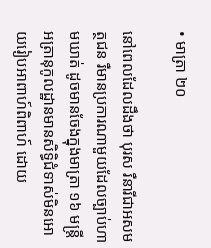• មាត្រា ២០

នៅពេលដែលដឹងថា បុរស រឺនារីជាអសមត្ថជន រឺមានប្រការណាមួយដែលច្បាប់ហាមឃាត់ ដូចមានចែងក្នុងមាត្រា ១៦ មន្ត្រីអត្រានុកូលដ្ឋានមានសិទ្ធិជំទាស់មិនអោយរៀបអាពាហ៍ពិពាហ៍ ដោយ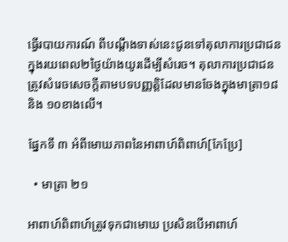ធ្វើរបាយការណ៍ ពីបណ្ដឹងទាស់នេះជូនទៅតុលាការប្រជាជនក្នុងរយពេល២ថ្ងៃយ៉ាងយូរដើម្បីសំរេច។ តុលាការប្រជាជន ត្រូវសំរេចសេចក្ដីតាមបទបញ្ញត្តិដែលមានចែងក្នុងមាត្រា១៨ និង ១០ខាងលើ។

ផ្នែកទី ៣ អំពីមោឃភាពនៃអាពាហ៍ពិពាហ៍[កែប្រែ]

  • មាត្រា ២១

អាពាហ៍ពិពាហ៍ត្រូវទុកជាមោឃ ប្រសិនបើអាពាហ៍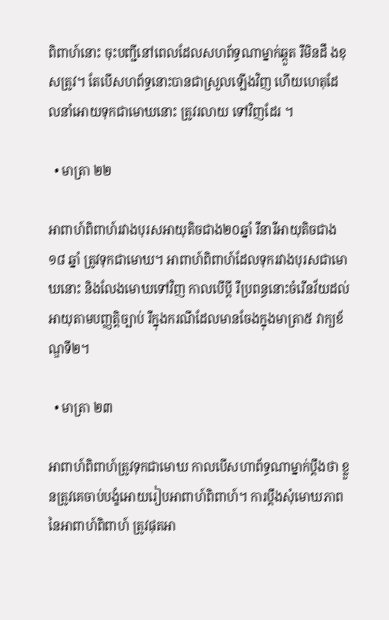ពិពាហ៍នោះ ចុះបញ្ជីនៅពេលដែលសហព័ទ្ធណាម្នាក់ឆ្កួត រឺមិនដឹ ងខុសត្រូវ។ តែបើសហព័ទ្ធនោះបានជាស្រួលឡើងវិញ ហើយហេតុដែលនាំអោយទុកជាមោឃនោះ ត្រូវរលាយ ទៅវិញដែរ ។

  • មាត្រា ២២

អាពាហ៍ពិពាហ៍រវាងបុរសអាយុតិចជាង២០ឆ្នាំ រឺនារីអាយុតិចជាង១៨ ឆ្នាំ ត្រូវទុកជាមោឃ។ អាពាហ៍ពិពាហ៍ដែលទុករវាងបុរសជាមោឃនោះ និងលែងមោឃទៅវិញ កាលបើប្ដី រឺប្រពន្ធនោះចំរើនវ័យដល់អាយុតាមបញ្ញត្តិច្បាប់ រឺក្នុងករណីដែលមានចែងក្នុងមាត្រា៥ វាក្យខ័ណ្ឌទី២។

  • មាត្រា ២៣

អាពាហ៍ពិពាហ៍ត្រូវទុកជាមោឃ កាលបើសហាព័ទ្ធណាម្នាក់ប្ដឹងថា ខ្លួនត្រូវគេចាប់បង្ខំអោយរៀបអាពាហ៍ពិពាហ៍។ ការប្ដឹងសុំមោឃភាពនៃអាពាហ៍ពិពាហ៍ ត្រូវផុតអា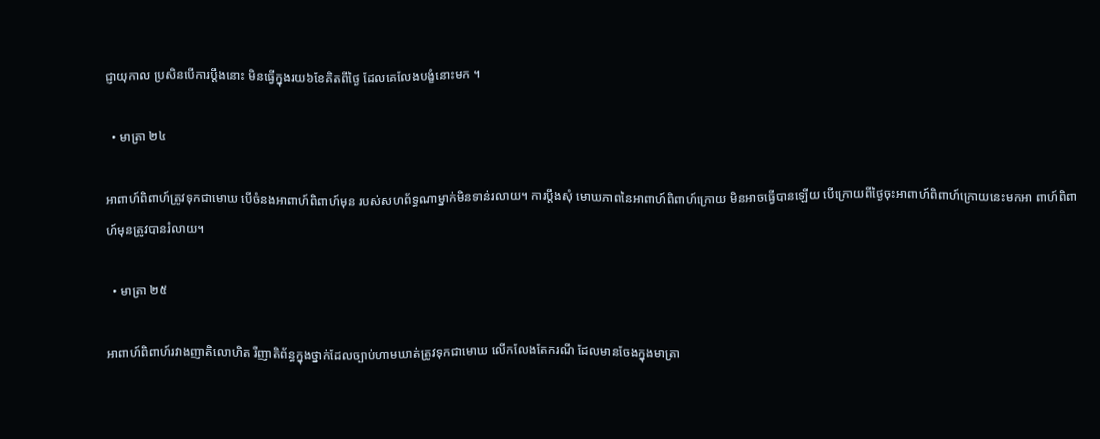ជ្ញាយុកាល ប្រសិនបើការប្ដឹងនោះ មិនធ្វើក្នុងរយ៦ខែគិតពីថ្ងៃ ដែលគេលែងបង្ខំនោះមក ។

  • មាត្រា ២៤

អាពាហ៍ពិពាហ៍ត្រូវទុកជាមោឃ បើចំនងអាពាហ៍ពិពាហ៍មុន របស់សហព័ទ្ធណាម្នាក់មិនទាន់រលាយ។ ការប្ដឹងសុំ មោឃភាពនៃអាពាហ៍ពិពាហ៍ក្រោយ មិនអាចធ្វើបានឡើយ បើក្រោយពីថ្ងៃចុះអាពាហ៍ពិពាហ៍ក្រោយនេះមកអា ពាហ៍ពិពាហ៍មុនត្រូវបានរំលាយ។

  • មាត្រា ២៥

អាពាហ៍ពិពាហ៍រវាងញាតិលោហិត រឺញាតិព័ន្ធក្នុងថ្នាក់ដែលច្បាប់ហាមឃាត់ត្រូវទុកជាមោឃ លើកលែងតែករណី ដែលមានចែងក្នុងមាត្រា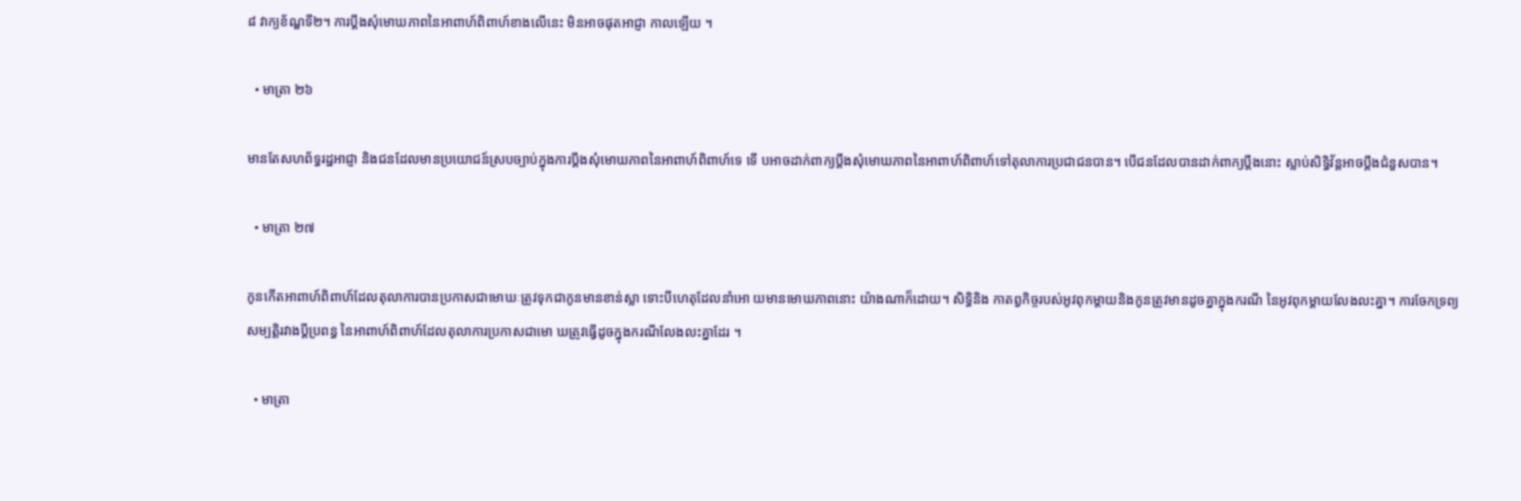៨ វាក្យខ័ណ្ឌទី២។ ការប្ដឹងសុំមោឃភាពនៃអាពាហ៍ពិពាហ៍ខាងលើនេះ មិនអាចផុតអាជ្ញា កាលឡើយ ។

  • មាត្រា ២៦

មានតែសហព័ទ្ធរដ្ឋអាជ្ញា និងជនដែលមានប្រយោជន៍ស្របច្បាប់ក្នុងការប្ដឹងសុំមោឃភាពនៃអាពាហ៍ពិពាហ៍ទេ ទើ បអាចដាក់ពាក្យប្ដឹងសុំមោឃភាពនៃអាពាហ៍ពិពាហ៍ទៅតុលាការប្រជាជនបាន។ បើជនដែលបានដាក់ពាក្យប្ដឹងនោះ ស្លាប់សិទ្ធិវ័ន្តអាចប្ដឹងជំនួសបាន។

  • មាត្រា ២៧

កូនកើតអាពាហ៍ពិពាហ៍ដែលតុលាការបានប្រកាសជាមោឃៈត្រូវទុកជាកូនមានខាន់ស្លា ទោះបីហេតុដែលនាំអោ យមានមោឃភាពនោះ យ៉ាងណាក៏ដោយ។ សិទ្ធិនិង កាតព្វកិច្ចរបស់អូវពុកម្ដាយនិងកូនត្រូវមានដូចគ្នាក្នុងករណី នៃអូវពុកម្ដាយលែងលះគ្នា។ ការចែកទ្រព្យសម្បត្តិរវាងប្ដីប្រពន្ធ នៃអាពាហ៍ពិពាហ៍ដែលតុលាការប្រកាសជាមោ ឃត្រូវធ្វើដូចក្នុងករណីលែងលះគ្នាដែរ ។

  • មាត្រា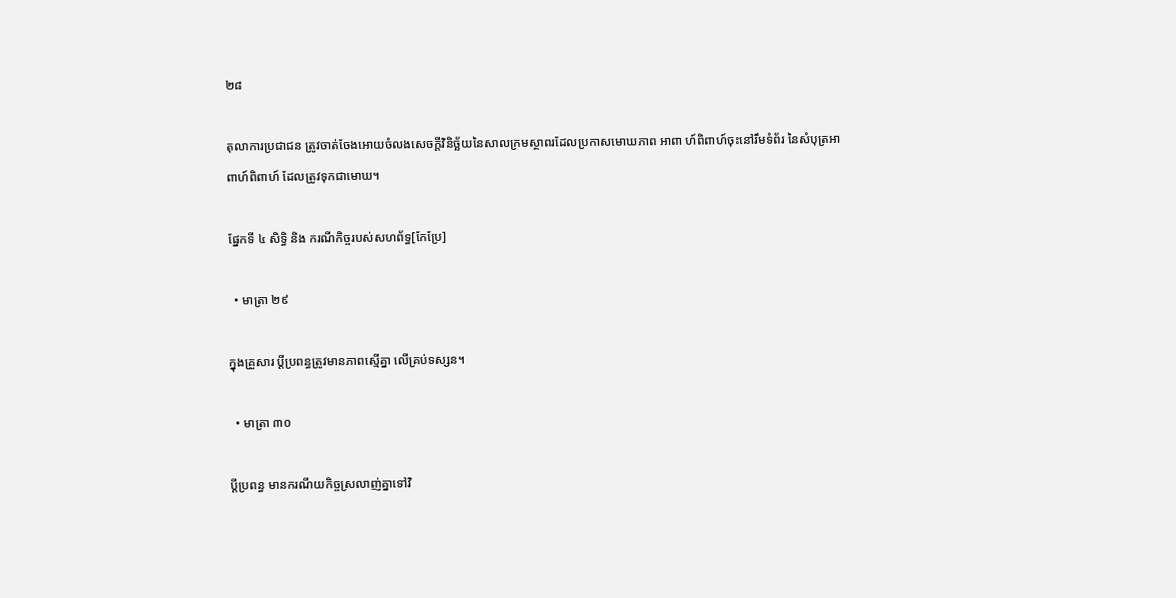២៨

តុលាការប្រជាជន ត្រូវចាត់ចែងអោយចំលងសេចក្ដីវិនិច្ឆ័យនៃសាលក្រមស្ថាពរដែលប្រកាសមោឃភាព អាពា ហ៍ពិពាហ៍ចុះនៅរឹមទំព័រ នៃសំបុត្រអាពាហ៍ពិពាហ៍ ដែលត្រូវទុកជាមោឃ។

ផ្នែកទី ៤ សិទ្ធិ និង ករណីកិច្ចរបស់សហព័ទ្ធ[កែប្រែ]

  • មាត្រា ២៩

ក្នុងគ្រួសារ ប្ដីប្រពន្ធត្រូវមានភាពស្មើគ្នា លើគ្រប់ទស្សន។

  • មាត្រា ៣០

ប្ដីប្រពន្ធ មានករណីយកិច្ចស្រលាញ់គ្នាទៅវិ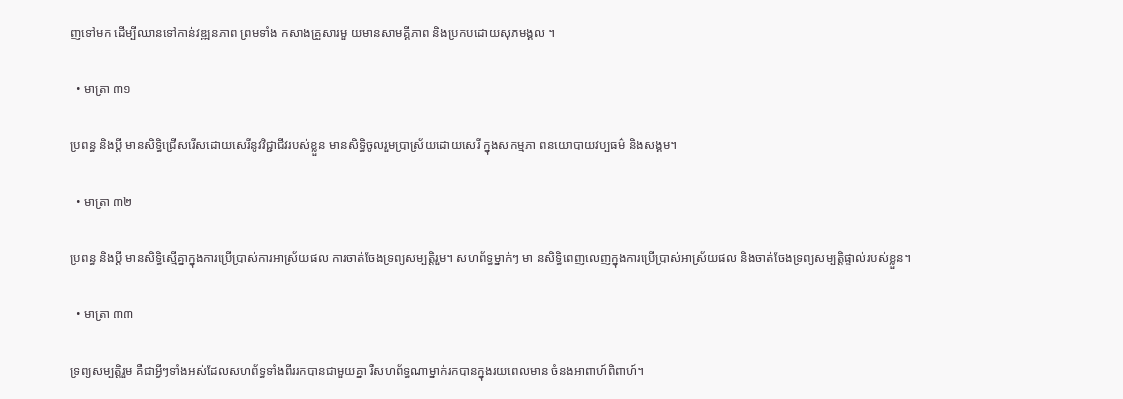ញទៅមក ដើម្បីឈានទៅកាន់វឌ្ឍនភាព ព្រមទាំង កសាងគ្រួសារមួ យមានសាមគ្គីភាព និងប្រកបដោយសុភមង្គល ។

  • មាត្រា ៣១

ប្រពន្ធ និងប្ដី មានសិទ្ធិជ្រើសរើសដោយសេរីនូវវិជ្ជាជីវរបស់ខ្លួន មានសិទ្ធិចូលរួមប្រាស្រ័យដោយសេរី ក្នុងសកម្មភា ពនយោបាយវប្បធម៌ និងសង្គម។

  • មាត្រា ៣២

ប្រពន្ធ និងប្ដី មានសិទ្ធិស្មើគ្នាក្នុងការប្រើប្រាស់ការអាស្រ័យផល ការចាត់ចែងទ្រព្យសម្បត្តិរួម។ សហព័ទ្ធម្នាក់ៗ មា នសិទ្ធិពេញលេញក្នុងការប្រើប្រាស់អាស្រ័យផល និងចាត់ចែងទ្រព្យសម្បត្តិផ្ទាល់របស់ខ្លួន។

  • មាត្រា ៣៣

ទ្រព្យសម្បត្តិរួម គឺជាអ្វីៗទាំងអស់ដែលសហព័ទ្ធទាំងពីររកបានជាមួយគ្នា រឺសហព័ទ្ធណាម្នាក់រកបានក្នុងរយពេលមាន ចំនងអាពាហ៍ពិពាហ៍។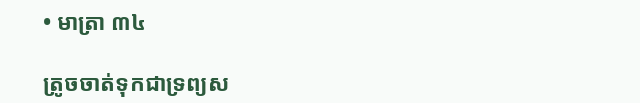• មាត្រា ៣៤

ត្រូចចាត់ទុកជាទ្រព្យស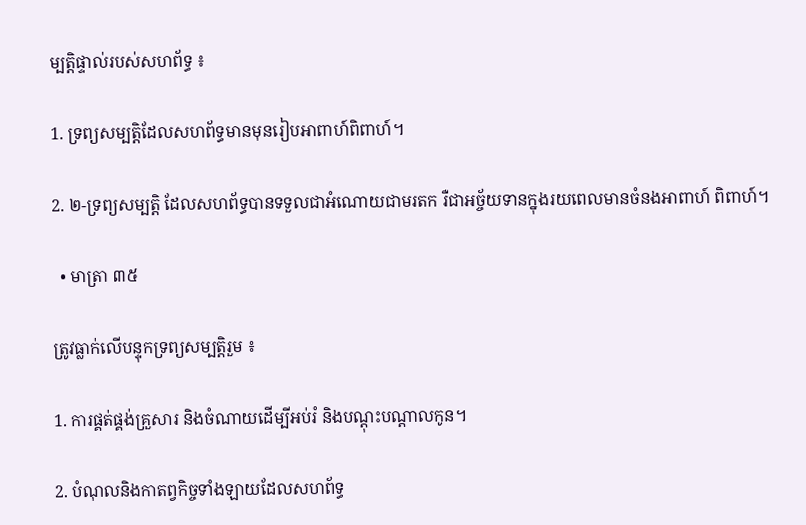ម្បត្តិផ្ទាល់របស់សហព័ទ្ធ ៖

1. ទ្រព្យសម្បត្តិដែលសហព័ទ្ធមានមុនរៀបអាពាហ៍ពិពាហ៍។

2. ២-ទ្រព្យសម្បត្តិ ដែលសហព័ទ្ធបានទទួលជាអំណោយជាមរតក រឺជាអច្ច័យទានក្នុងរយពេលមានចំនងអាពាហ៍ ពិពាហ៍។

  • មាត្រា ៣៥

ត្រូវធ្លាក់លើបន្ទុកទ្រព្យសម្បត្តិរួម ៖

1. ការផ្គត់ផ្គង់គ្រួសារ និងចំណាយដើម្បីអប់រំ និងបណ្ដុះបណ្ដាលកូន។

2. បំណុលនិងកាតព្វកិច្ចទាំងឡាយដែលសហព័ទ្ធ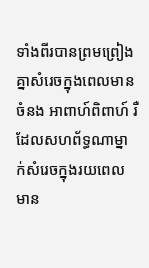ទាំងពីរបានព្រមព្រៀងគ្នាសំរេចក្នុងពេលមានចំនង អាពាហ៍ពិពាហ៍ រឺដែលសហព័ទ្ធណាម្នាក់សំរេចក្នុងរយពេលមាន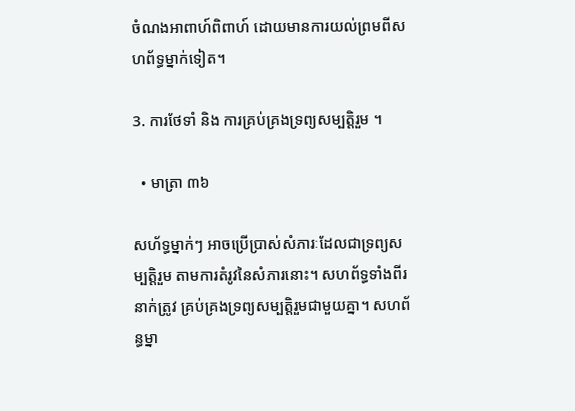ចំណងអាពាហ៍ពិពាហ៍ ដោយមានការយល់ព្រមពីសហព័ទ្ធម្នាក់ទៀត។

3. ការថែទាំ និង ការគ្រប់គ្រងទ្រព្យសម្បត្តិរួម ។

  • មាត្រា ៣៦

សហ័ទ្ធម្នាក់ៗ អាចប្រើប្រាស់សំភារៈដែលជាទ្រព្យសម្បត្តិរួម តាមការតំរូវនៃសំភារនោះ។ សហព័ទ្ធទាំងពីរនាក់ត្រូវ គ្រប់គ្រងទ្រព្យសម្បត្តិរួមជាមួយគ្នា។ សហព័ន្ធម្នា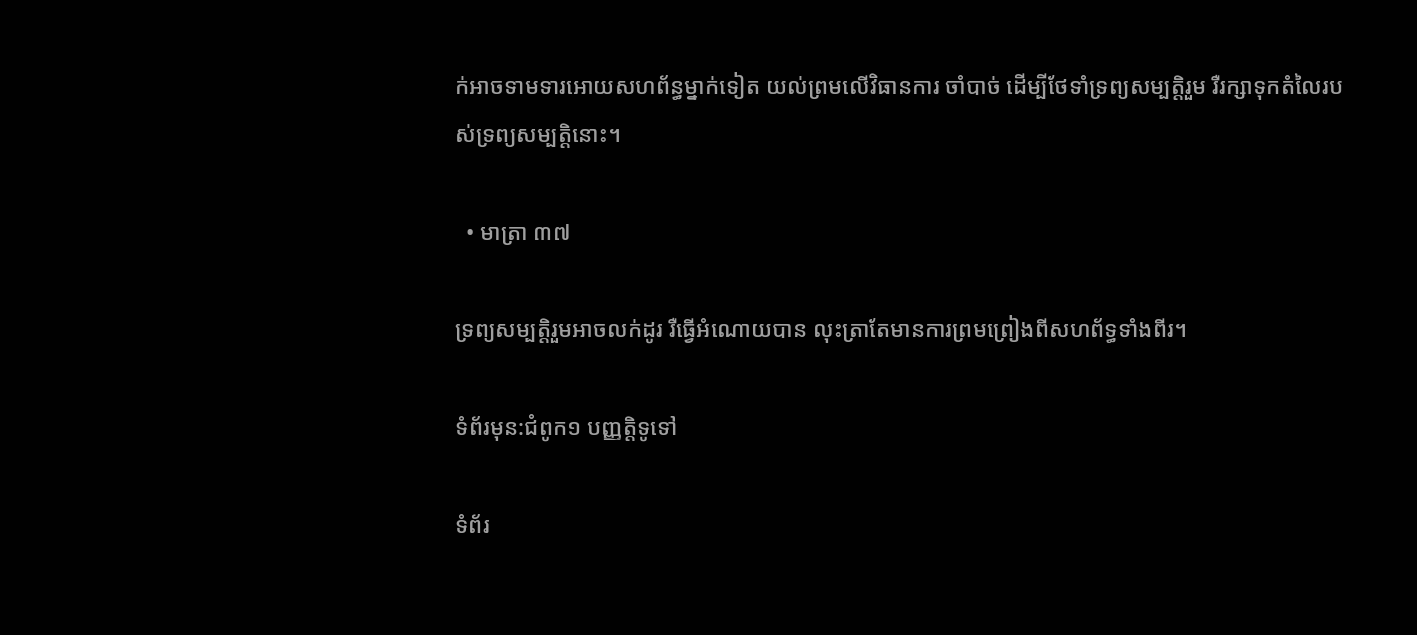ក់អាចទាមទារអោយសហព័ន្ធម្នាក់ទៀត យល់ព្រមលើវិធានការ ចាំបាច់ ដើម្បីថែទាំទ្រព្យសម្បត្តិរួម រឺរក្សាទុកតំលៃរបស់ទ្រព្យសម្បត្តិនោះ។

  • មាត្រា ៣៧

ទ្រព្យសម្បត្តិរួមអាចលក់ដូរ រឺធ្វើអំណោយបាន លុះត្រាតែមានការព្រមព្រៀងពីសហព័ទ្ធទាំងពីរ។

ទំព័រមុន:ជំពូក១ បញ្ញត្តិទូទៅ

ទំព័រ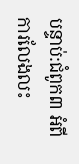បន្ទាប់:ជំពូក៣ អំពីការលែងលះ